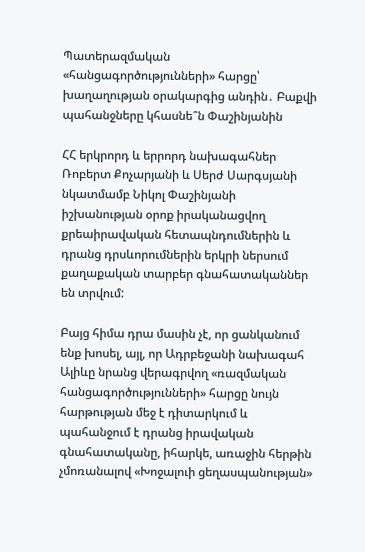Պատերազմական «հանցագործությունների» հարցը՝ խաղաղության օրակարգից անդին․ Բաքվի պահանջները կհասնե՞ն Փաշինյանին

ՀՀ երկրորդ և երրորդ նախագահներ Ռոբերտ Քոչարյանի և Սերժ Սարգսյանի նկատմամբ Նիկոլ Փաշինյանի իշխանության օրոք իրականացվող քրեաիրավական հետապնդումներին և դրանց դրսևորումներին երկրի ներսում քաղաքական տարբեր գնահատականներ են տրվում:

Բայց հիմա դրա մասին չէ, որ ցանկանում ենք խոսել, այլ, որ Ադրբեջանի նախագահ Ալիևը նրանց վերագրվող «ռազմական հանցագործությունների» հարցը նույն հարթության մեջ է դիտարկում և պահանջում է դրանց իրավական գնահատականը, իհարկե, առաջին հերթին չմոռանալով «Խոջալուի ցեղասպանության»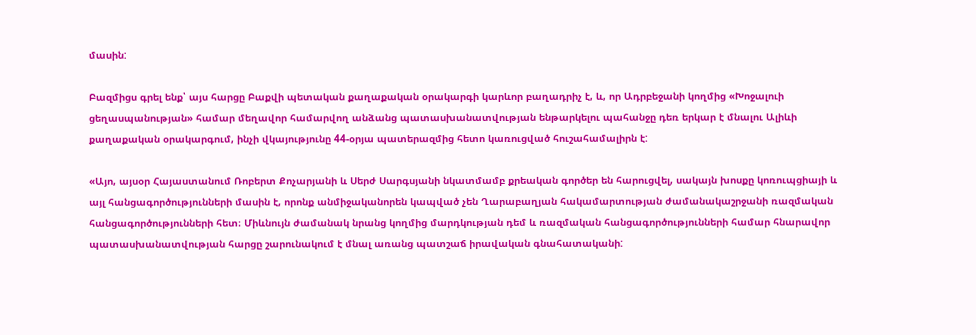մասին:

Բազմիցս գրել ենք՝ այս հարցը Բաքվի պետական քաղաքական օրակարգի կարևոր բաղադրիչ է, և, որ Ադրբեջանի կողմից «Խոջալուի ցեղասպանության» համար մեղավոր համարվող անձանց պատասխանատվության ենթարկելու պահանջը դեռ երկար է մնալու Ալիևի քաղաքական օրակարգում, ինչի վկայությունը 44-օրյա պատերազմից հետո կառուցված հուշահամալիրն է:

«Այո, այսօր Հայաստանում Ռոբերտ Քոչարյանի և Սերժ Սարգսյանի նկատմամբ քրեական գործեր են հարուցվել, սակայն խոսքը կոռուպցիայի և այլ հանցագործությունների մասին է, որոնք անմիջականորեն կապված չեն Ղարաբաղյան հակամարտության ժամանակաշրջանի ռազմական հանցագործությունների հետ։ Միևնույն ժամանակ նրանց կողմից մարդկության դեմ և ռազմական հանցագործությունների համար հնարավոր պատասխանատվության հարցը շարունակում է մնալ առանց պատշաճ իրավական գնահատականի: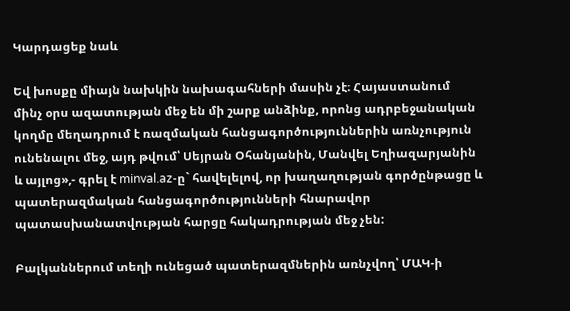Կարդացեք նաև

Եվ խոսքը միայն նախկին նախագահների մասին չէ։ Հայաստանում մինչ օրս ազատության մեջ են մի շարք անձինք, որոնց ադրբեջանական կողմը մեղադրում է ռազմական հանցագործություններին առնչություն ունենալու մեջ, այդ թվում՝ Սեյրան Օհանյանին, Մանվել Եղիազարյանին և այլոց»,- գրել է minval.az-ը` հավելելով, որ խաղաղության գործընթացը և պատերազմական հանցագործությունների հնարավոր պատասխանատվության հարցը հակադրության մեջ չեն:

Բալկաններում տեղի ունեցած պատերազմներին առնչվող՝ ՄԱԿ-ի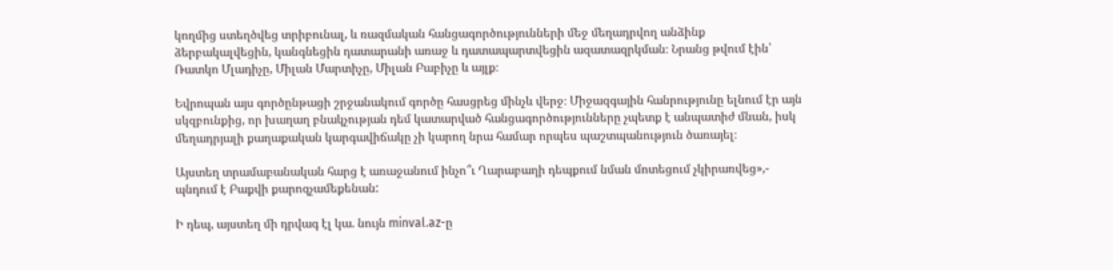կողմից ստեղծվեց տրիբունալ, և ռազմական հանցագործությունների մեջ մեղադրվող անձինք ձերբակալվեցին, կանգնեցին դատարանի առաջ և դատապարտվեցին ազատազրկման։ Նրանց թվում էին՝ Ռատկո Մլադիչը, Միլան Մարտիչը, Միլան Բաբիչը և այլք։

Եվրոպան այս գործընթացի շրջանակում գործը հասցրեց մինչև վերջ։ Միջազգային հանրությունը ելնում էր այն սկզբունքից, որ խաղաղ բնակչության դեմ կատարված հանցագործությունները չպետք է անպատիժ մնան, իսկ մեղադրյալի քաղաքական կարգավիճակը չի կարող նրա համար որպես պաշտպանություն ծառայել։

Այստեղ տրամաբանական հարց է առաջանում ինչո՞ւ Ղարաբաղի դեպքում նման մոտեցում չկիրառվեց»,- պնդում է Բաքվի քարոզչամեքենան:

Ի դեպ, այստեղ մի դրվագ էլ կա. նույն minval.az-ը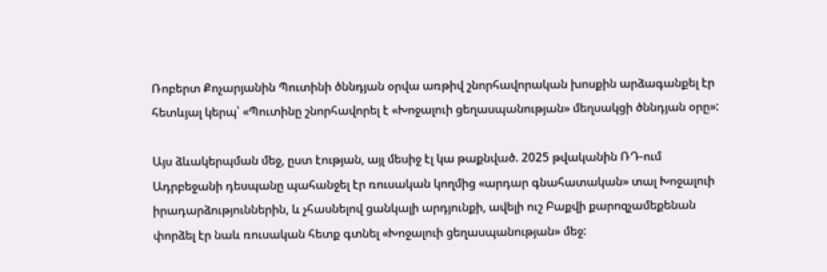Ռոբերտ Քոչարյանին Պուտինի ծննդյան օրվա առթիվ շնորհավորական խոսքին արձագանքել էր հետևյալ կերպ՝ «Պուտինը շնորհավորել է «Խոջալուի ցեղասպանության» մեղսակցի ծննդյան օրը»:

Այս ձևակերպման մեջ, ըստ էության, այլ մեսիջ էլ կա թաքնված. 2025 թվականին ՌԴ-ում Ադրբեջանի դեսպանը պահանջել էր ռուսական կողմից «արդար գնահատական» տալ Խոջալուի իրադարձություններին, և չհասնելով ցանկալի արդյունքի, ավելի ուշ Բաքվի քարոզչամեքենան փորձել էր նաև ռուսական հետք գտնել «Խոջալուի ցեղասպանության» մեջ: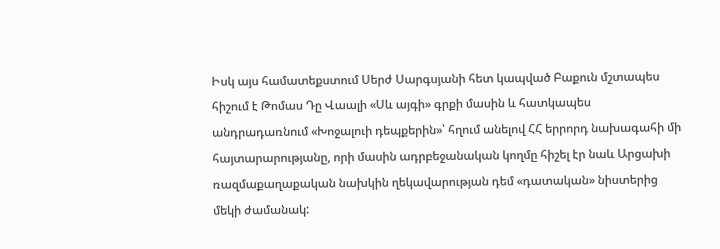Իսկ այս համատեքստում Սերժ Սարգսյանի հետ կապված Բաքուն մշտապես հիշում է Թոմաս Դը Վաալի «Սև այգի» գրքի մասին և հատկապես անդրադառնում «Խոջալուի դեպքերին»՝ հղում անելով ՀՀ երրորդ նախագահի մի հայտարարությանը, որի մասին ադրբեջանական կողմը հիշել էր նաև Արցախի ռազմաքաղաքական նախկին ղեկավարության դեմ «դատական» նիստերից մեկի ժամանակ: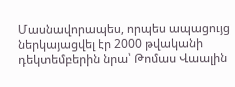Մասնավորապես, որպես ապացույց ներկայացվել էր 2000 թվականի դեկտեմբերին նրա՝ Թոմաս Վաալին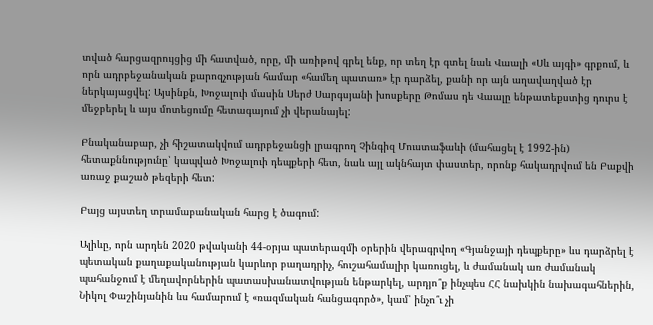տված հարցազրույցից մի հատված, որը, մի առիթով գրել ենք, որ տեղ էր գտել նաև Վաալի «Սև այգի» գրքում, և որն ադրբեջանական քարոզչության համար «համեղ պատառ» էր դարձել, քանի որ այն աղավաղված էր ներկայացվել: Այսինքն, Խոջալուի մասին Սերժ Սարգսյանի խոսքերը Թոմաս դե Վաալը ենթատեքստից դուրս է մեջբերել և այս մոտեցումը հետագայում չի վերանայել:

Բնականաբար, չի հիշատակվում ադրբեջանցի լրագրող Չինգիզ Մուստաֆաևի (մահացել է 1992-ին) հետաքննությունը՝ կապված Խոջալուի դեպքերի հետ, նաև այլ ակնհայտ փաստեր, որոնք հակադրվում են Բաքվի առաջ քաշած թեզերի հետ:

Բայց այստեղ տրամաբանական հարց է ծագում:

Ալիևը, որն արդեն 2020 թվականի 44-օրյա պատերազմի օրերին վերագրվող «Գյանջայի դեպքերը» ևս դարձրել է պետական քաղաքականության կարևոր բաղադրիչ, հուշահամալիր կառուցել, և ժամանակ առ ժամանակ պահանջում է մեղավորներին պատասխանատվության ենթարկել, արդյո՞ք ինչպես ՀՀ նախկին նախագահներին, Նիկոլ Փաշինյանին ևս համարում է «ռազմական հանցագործ», կամ՝ ինչո՞ւ չի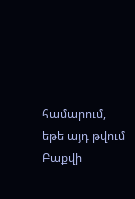համարում, եթե այդ թվում Բաքվի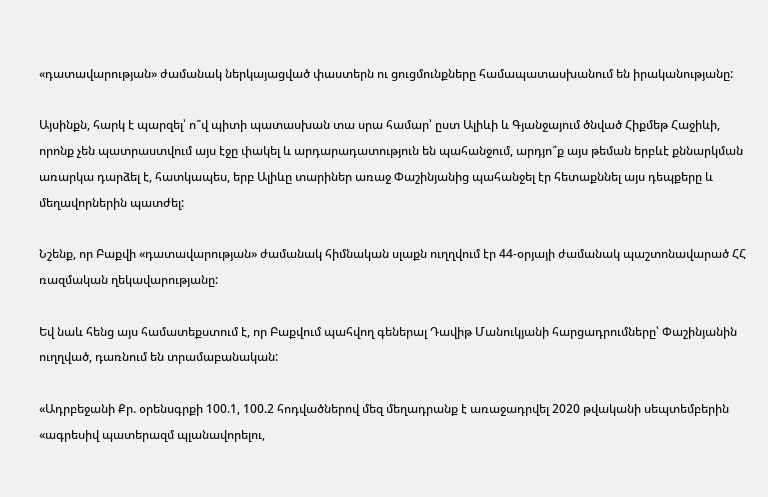«դատավարության» ժամանակ ներկայացված փաստերն ու ցուցմունքները համապատասխանում են իրականությանը:

Այսինքն, հարկ է պարզել՝ ո՞վ պիտի պատասխան տա սրա համար՝ ըստ Ալիևի և Գյանջայում ծնված Հիքմեթ Հաջիևի, որոնք չեն պատրաստվում այս էջը փակել և արդարադատություն են պահանջում, արդյո՞ք այս թեման երբևէ քննարկման առարկա դարձել է, հատկապես, երբ Ալիևը տարիներ առաջ Փաշինյանից պահանջել էր հետաքննել այս դեպքերը և մեղավորներին պատժել:

Նշենք, որ Բաքվի «դատավարության» ժամանակ հիմնական սլաքն ուղղվում էր 44-օրյայի ժամանակ պաշտոնավարած ՀՀ ռազմական ղեկավարությանը:

Եվ նաև հենց այս համատեքստում է, որ Բաքվում պահվող գեներալ Դավիթ Մանուկյանի հարցադրումները՝ Փաշինյանին ուղղված, դառնում են տրամաբանական:

«Ադրբեջանի Քր. օրենսգրքի 100.1, 100.2 հոդվածներով մեզ մեղադրանք է առաջադրվել 2020 թվականի սեպտեմբերին «ագրեսիվ պատերազմ պլանավորելու,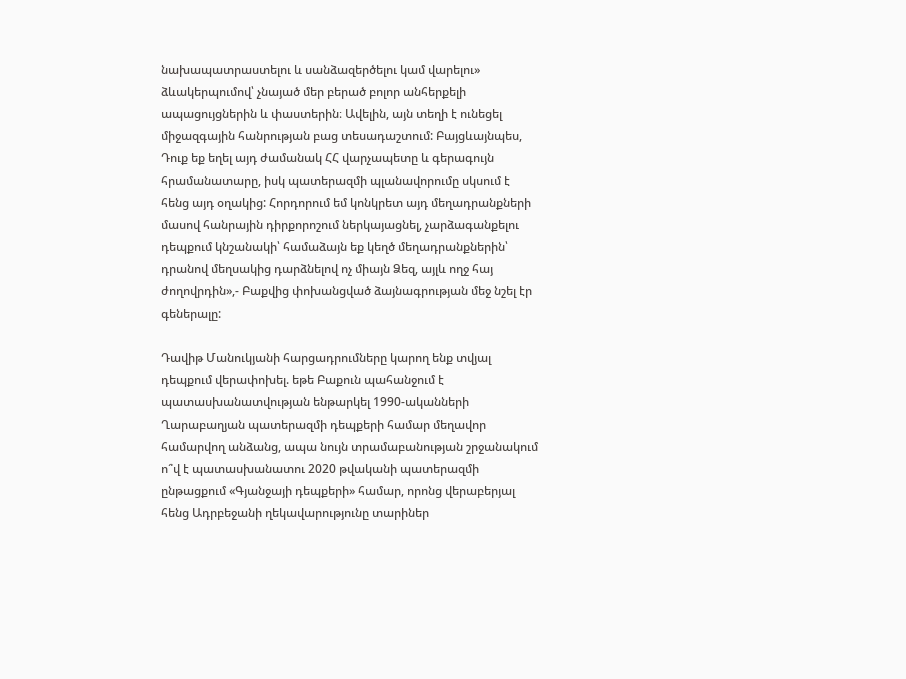նախապատրաստելու և սանձազերծելու կամ վարելու» ձևակերպումով՝ չնայած մեր բերած բոլոր անհերքելի ապացույցներին և փաստերին։ Ավելին, այն տեղի է ունեցել միջազգային հանրության բաց տեսադաշտում: Բայցևայնպես, Դուք եք եղել այդ ժամանակ ՀՀ վարչապետը և գերագույն հրամանատարը, իսկ պատերազմի պլանավորումը սկսում է հենց այդ օղակից: Հորդորում եմ կոնկրետ այդ մեղադրանքների մասով հանրային դիրքորոշում ներկայացնել, չարձագանքելու դեպքում կնշանակի՝ համաձայն եք կեղծ մեղադրանքներին՝ դրանով մեղսակից դարձնելով ոչ միայն Ձեզ, այլև ողջ հայ ժողովրդին»,- Բաքվից փոխանցված ձայնագրության մեջ նշել էր գեներալը:

Դավիթ Մանուկյանի հարցադրումները կարող ենք տվյալ դեպքում վերափոխել. եթե Բաքուն պահանջում է պատասխանատվության ենթարկել 1990-ականների Ղարաբաղյան պատերազմի դեպքերի համար մեղավոր համարվող անձանց, ապա նույն տրամաբանության շրջանակում ո՞վ է պատասխանատու 2020 թվականի պատերազմի ընթացքում «Գյանջայի դեպքերի» համար, որոնց վերաբերյալ հենց Ադրբեջանի ղեկավարությունը տարիներ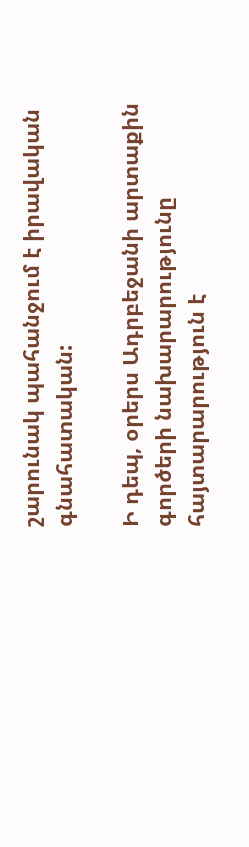շարունակ պահանջում է իրավական գնահատական:

Ի դեպ, օրերս Ադրբեջանի արտաքին գործերի նախարարությունը հայտարարություն է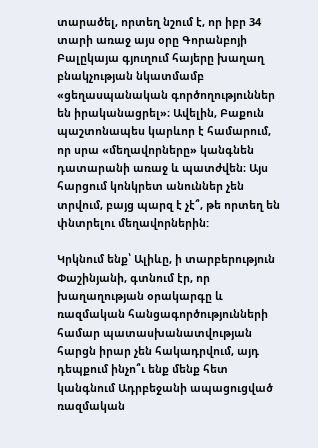տարածել, որտեղ նշում է, որ իբր 34 տարի առաջ այս օրը Գորանբոյի Բալըկայա գյուղում հայերը խաղաղ բնակչության նկատմամբ «ցեղասպանական գործողություններ են իրականացրել»։ Ավելին, Բաքուն պաշտոնապես կարևոր է համարում, որ սրա «մեղավորները» կանգնեն դատարանի առաջ և պատժվեն։ Այս հարցում կոնկրետ անուններ չեն տրվում, բայց պարզ է չէ՞, թե որտեղ են փնտրելու մեղավորներին:

Կրկնում ենք՝ Ալիևը, ի տարբերություն Փաշինյանի, գտնում էր, որ խաղաղության օրակարգը և ռազմական հանցագործությունների համար պատասխանատվության հարցն իրար չեն հակադրվում, այդ դեպքում ինչո՞ւ ենք մենք հետ կանգնում Ադրբեջանի ապացուցված ռազմական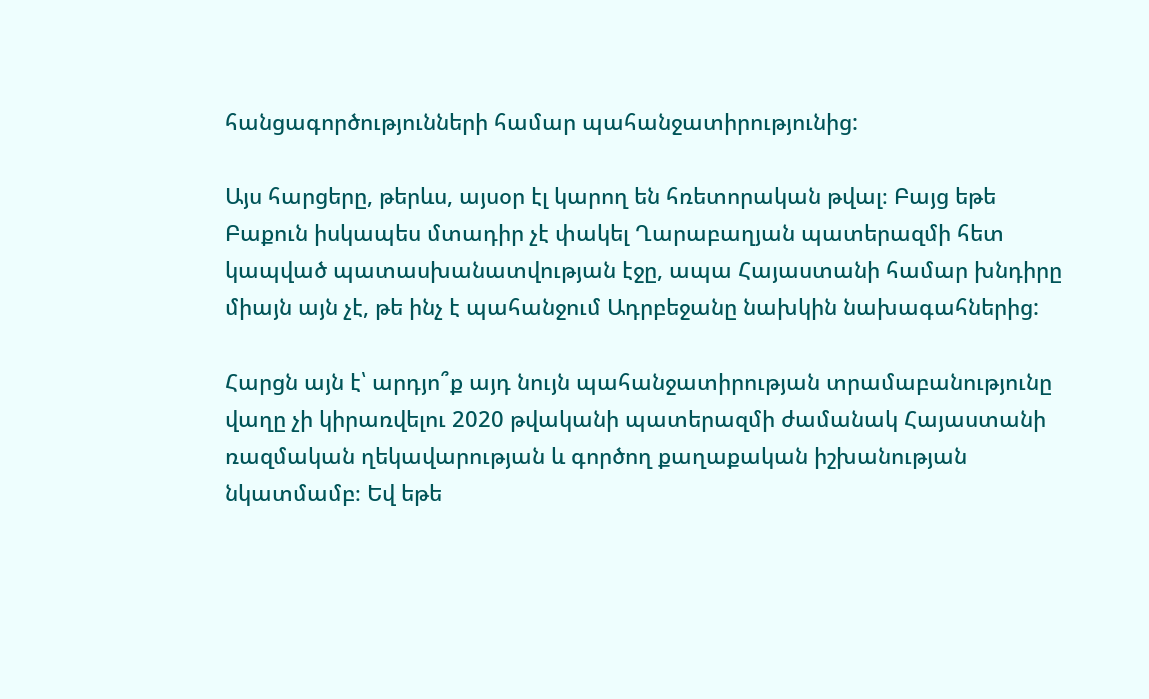հանցագործությունների համար պահանջատիրությունից:

Այս հարցերը, թերևս, այսօր էլ կարող են հռետորական թվալ։ Բայց եթե Բաքուն իսկապես մտադիր չէ փակել Ղարաբաղյան պատերազմի հետ կապված պատասխանատվության էջը, ապա Հայաստանի համար խնդիրը միայն այն չէ, թե ինչ է պահանջում Ադրբեջանը նախկին նախագահներից:

Հարցն այն է՝ արդյո՞ք այդ նույն պահանջատիրության տրամաբանությունը վաղը չի կիրառվելու 2020 թվականի պատերազմի ժամանակ Հայաստանի ռազմական ղեկավարության և գործող քաղաքական իշխանության նկատմամբ։ Եվ եթե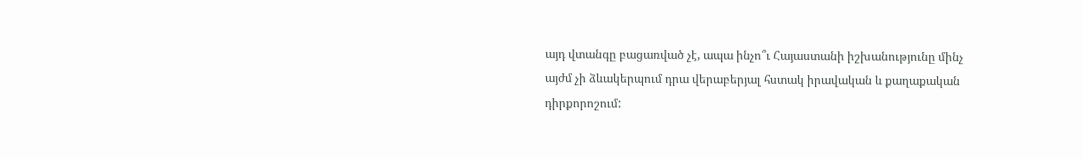այդ վտանգը բացառված չէ, ապա ինչո՞ւ Հայաստանի իշխանությունը մինչ այժմ չի ձևակերպում դրա վերաբերյալ հստակ իրավական և քաղաքական դիրքորոշում: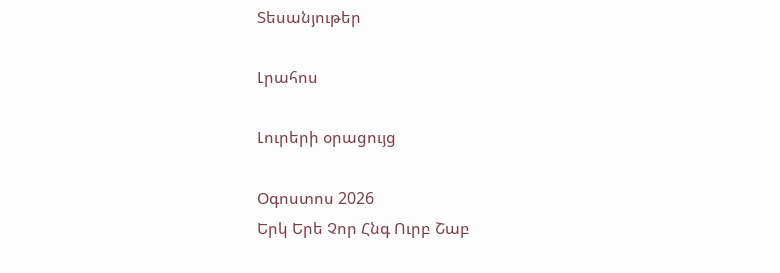Տեսանյութեր

Լրահոս

Լուրերի օրացույց

Օգոստոս 2026
Երկ Երե Չոր Հնգ Ուրբ Շաբ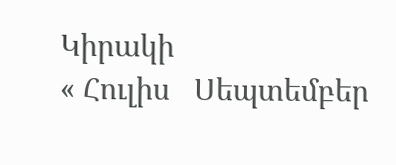Կիրակի
« Հուլիս   Սեպտեմբեր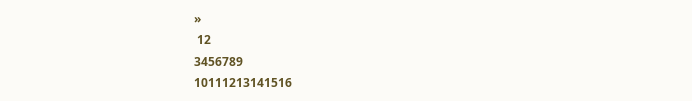»
 12
3456789
10111213141516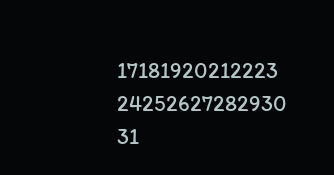17181920212223
24252627282930
31